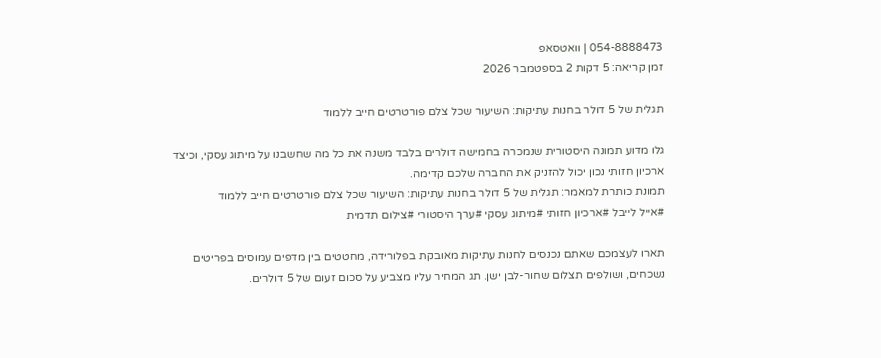054-8888473 | וואטסאפ
זמן קריאה: 5 דקות 2 בספטמבר 2026

תגלית של 5 דולר בחנות עתיקות: השיעור שכל צלם פורטרטים חייב ללמוד

גלו מדוע תמונה היסטורית שנמכרה בחמישה דולרים בלבד משנה את כל מה שחשבנו על מיתוג עסקי, וכיצד ארכיון חזותי נכון יכול להזניק את החברה שלכם קדימה.
תמונת כותרת למאמר: תגלית של 5 דולר בחנות עתיקות: השיעור שכל צלם פורטרטים חייב ללמוד
#אייל לייבל #ארכיון חזותי #מיתוג עסקי #ערך היסטורי #צילום תדמית

תארו לעצמכם שאתם נכנסים לחנות עתיקות מאובקת בפלורידה, מחטטים בין מדפים עמוסים בפריטים נשכחים, ושולפים תצלום שחור-לבן ישן. תג המחיר עליו מצביע על סכום זעום של 5 דולרים.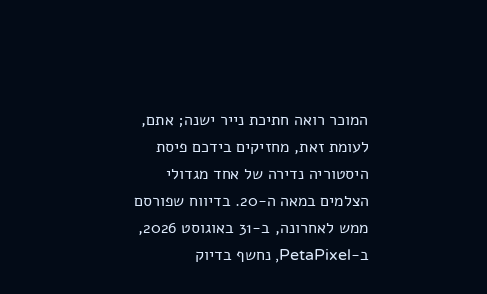המוכר רואה חתיכת נייר ישנה; אתם, לעומת זאת, מחזיקים בידכם פיסת היסטוריה נדירה של אחד מגדולי הצלמים במאה ה-20. בדיווח שפורסם ממש לאחרונה, ב-31 באוגוסט 2026, ב-PetaPixel, נחשף בדיוק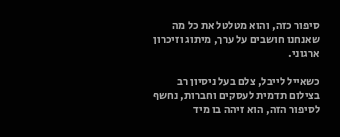סיפור כזה, והוא מטלטל את כל מה שאנחנו חושבים על ערך, מיתוג וזיכרון ארגוני.

כשאייל לייבל, צלם בעל ניסיון רב בצילום תדמית לעסקים וחברות, נחשף לסיפור הזה, הוא זיהה בו מיד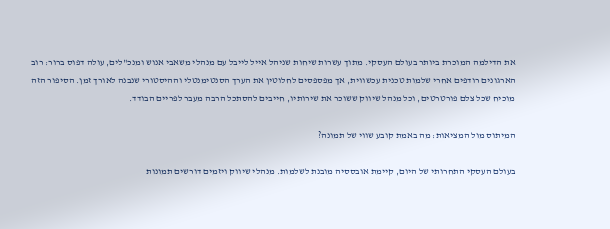את הדילמה המוכרת ביותר בעולם העסקי. מתוך עשרות שיחות שניהל אייל לייבל עם מנהלי משאבי אנוש ומנכ"לים, עולה דפוס ברור: רוב הארגונים רודפים אחרי שלמות טכנית עכשווית, אך מפספסים לחלוטין את הערך הסנטימנטלי וההיסטורי שנבנה לאורך זמן. הסיפור הזה מוכיח שכל צלם פורטרטים, וכל מנהל שיווק ששוכר את שירותיו, חייבים להסתכל הרבה מעבר לפריים הבודד.

המיתוס מול המציאות: מה באמת קובע שווי של תמונה?

בעולם העסקי התחרותי של היום, קיימת אובססיה מובנת לשלמות. מנהלי שיווק ויזמים דורשים תמונות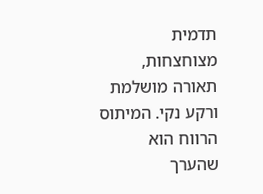תדמית מצוחצחות, תאורה מושלמת ורקע נקי. המיתוס הרווח הוא שהערך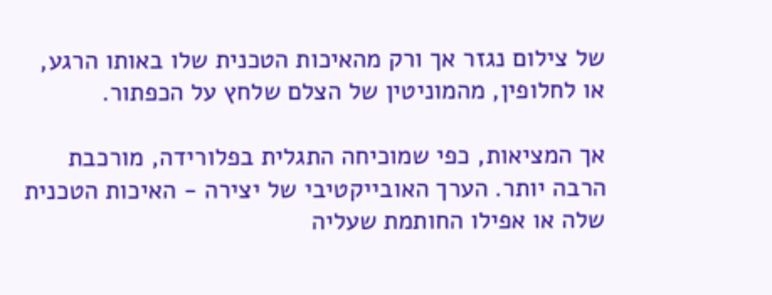של צילום נגזר אך ורק מהאיכות הטכנית שלו באותו הרגע, או לחלופין, מהמוניטין של הצלם שלחץ על הכפתור.

אך המציאות, כפי שמוכיחה התגלית בפלורידה, מורכבת הרבה יותר. הערך האובייקטיבי של יצירה - האיכות הטכנית שלה או אפילו החותמת שעליה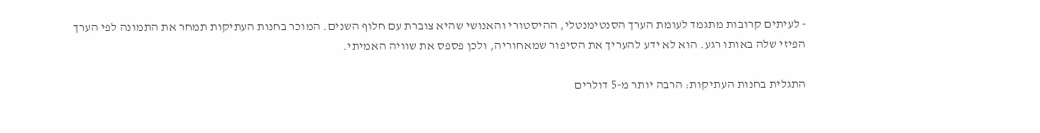- לעיתים קרובות מתגמד לעומת הערך הסנטימנטלי, ההיסטורי והאנושי שהיא צוברת עם חלוף השנים. המוכר בחנות העתיקות תמחר את התמונה לפי הערך הפיזי שלה באותו רגע. הוא לא ידע להעריך את הסיפור שמאחוריה, ולכן פספס את שוויה האמיתי.

התגלית בחנות העתיקות: הרבה יותר מ-5 דולרים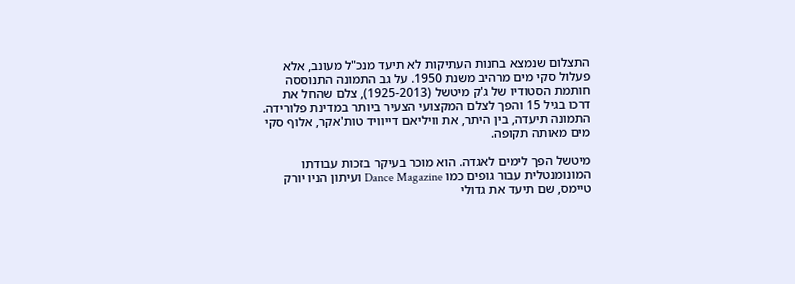התצלום שנמצא בחנות העתיקות לא תיעד מנכ"ל מעונב, אלא פעלול סקי מים מרהיב משנת 1950. על גב התמונה התנוססה חותמת הסטודיו של ג'ק מיטשל (1925-2013), צלם שהחל את דרכו בגיל 15 והפך לצלם המקצועי הצעיר ביותר במדינת פלורידה. התמונה תיעדה, בין היתר, את וויליאם דייוויד טות'אקר, אלוף סקי מים מאותה תקופה.

מיטשל הפך לימים לאגדה. הוא מוכר בעיקר בזכות עבודתו המונומנטלית עבור גופים כמו Dance Magazine ועיתון הניו יורק טיימס, שם תיעד את גדולי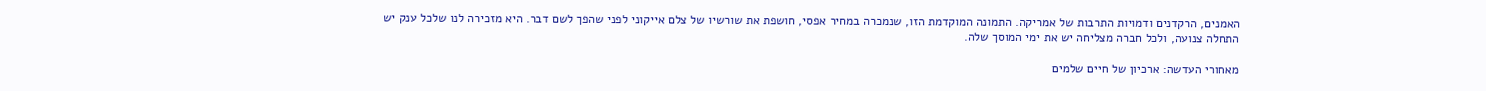האמנים, הרקדנים ודמויות התרבות של אמריקה. התמונה המוקדמת הזו, שנמכרה במחיר אפסי, חושפת את שורשיו של צלם אייקוני לפני שהפך לשם דבר. היא מזכירה לנו שלכל ענק יש התחלה צנועה, ולכל חברה מצליחה יש את ימי המוסך שלה.

מאחורי העדשה: ארכיון של חיים שלמים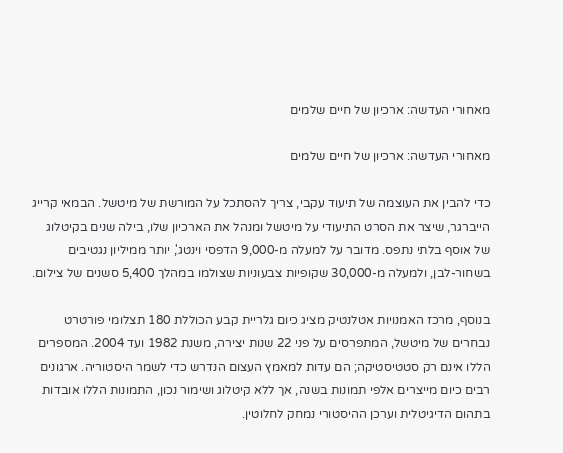מאחורי העדשה: ארכיון של חיים שלמים

מאחורי העדשה: ארכיון של חיים שלמים

כדי להבין את העוצמה של תיעוד עקבי, צריך להסתכל על המורשת של מיטשל. הבמאי קרייג הייברגר, שיצר את הסרט התיעודי על מיטשל ומנהל את הארכיון שלו, בילה שנים בקיטלוג של אוסף בלתי נתפס. מדובר על למעלה מ-9,000 הדפסי וינטג', יותר ממיליון נגטיבים בשחור-לבן, ולמעלה מ-30,000 שקופיות צבעוניות שצולמו במהלך 5,400 סשנים של צילום.

בנוסף, מרכז האמנויות אטלנטיק מציג כיום גלריית קבע הכוללת 180 תצלומי פורטרט נבחרים של מיטשל, המתפרסים על פני 22 שנות יצירה, משנת 1982 ועד 2004. המספרים הללו אינם רק סטטיסטיקה; הם עדות למאמץ העצום הנדרש כדי לשמר היסטוריה. ארגונים רבים כיום מייצרים אלפי תמונות בשנה, אך ללא קיטלוג ושימור נכון, התמונות הללו אובדות בתהום הדיגיטלית וערכן ההיסטורי נמחק לחלוטין.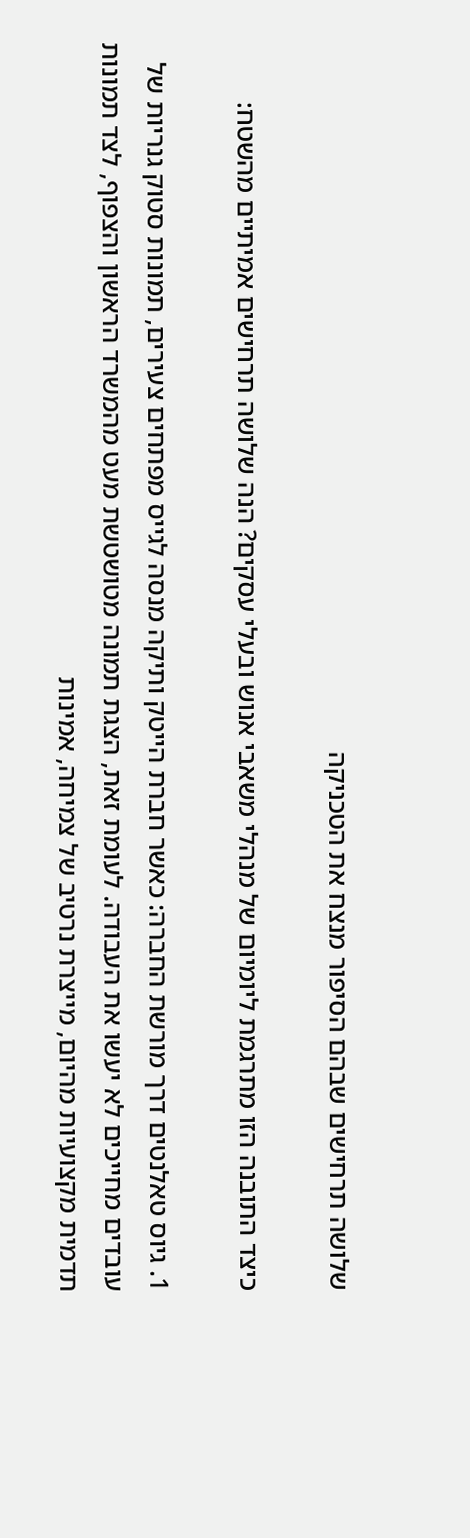שלושה תרחישים שבהם הסיפור מנצח את הטכניקה

כיצד התובנה הזו מתרגמת ליומיום של מנהלי משאבי אנוש ובעלי עסקים? הנה שלושה תרחישים אמיתיים מהשטח:

1. גיוס טאלנטים דרך מורשת החברה: כאשר חברת הייטק ותיקה מנסה לגייס מפתחים צעירים, תמונות סטוק גנריות של עובדים מחייכים לא יעשו את העבודה. לעומת זאת, הצגת תמונה מטושטשת מעט מהמשרד הראשון והצפוף, לצד תמונות תדמית מקצועיות מהיום, מייצרת נרטיב של צמיחה, אמינות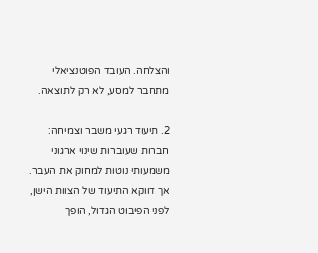והצלחה. העובד הפוטנציאלי מתחבר למסע, לא רק לתוצאה.

2. תיעוד רגעי משבר וצמיחה: חברות שעוברות שינוי ארגוני משמעותי נוטות למחוק את העבר. אך דווקא התיעוד של הצוות הישן, לפני הפיבוט הגדול, הופך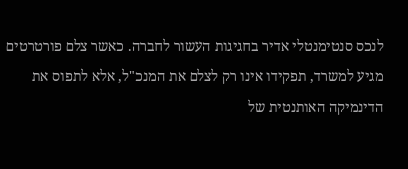לנכס סנטימנטלי אדיר בחגיגות העשור לחברה. כאשר צלם פורטרטים מגיע למשרד, תפקידו אינו רק לצלם את המנכ"ל, אלא לתפוס את הדינמיקה האותנטית של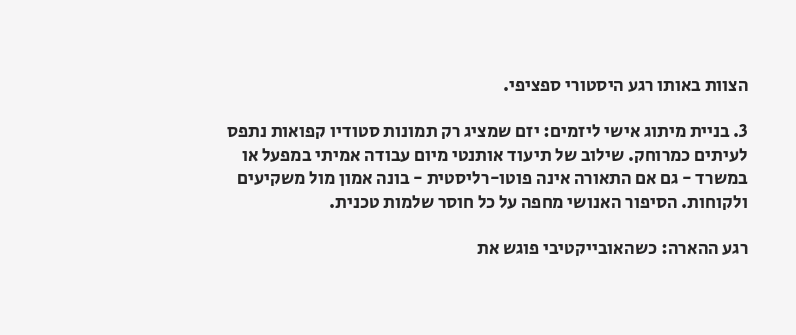הצוות באותו רגע היסטורי ספציפי.

3. בניית מיתוג אישי ליזמים: יזם שמציג רק תמונות סטודיו קפואות נתפס לעיתים כמרוחק. שילוב של תיעוד אותנטי מיום עבודה אמיתי במפעל או במשרד - גם אם התאורה אינה פוטו-רליסטית - בונה אמון מול משקיעים ולקוחות. הסיפור האנושי מחפה על כל חוסר שלמות טכנית.

רגע ההארה: כשהאובייקטיבי פוגש את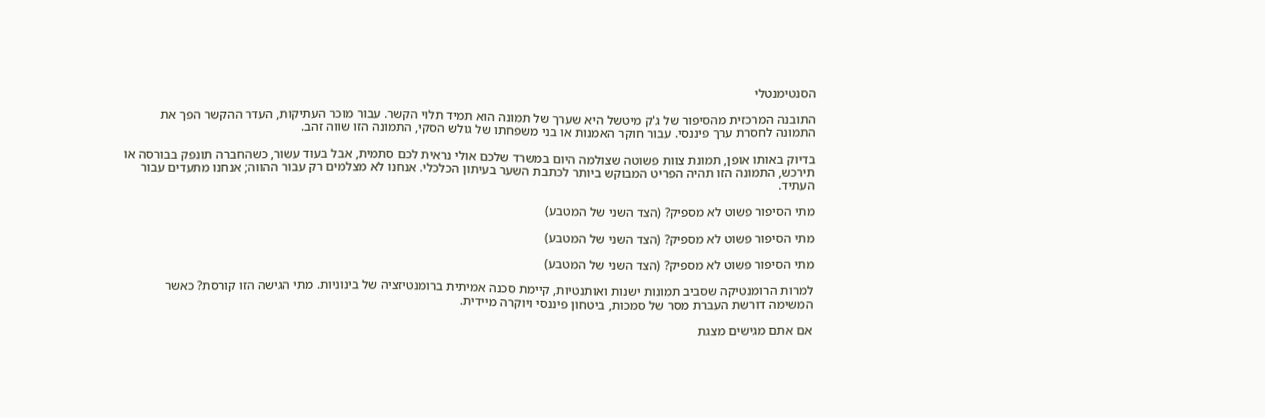הסנטימנטלי

התובנה המרכזית מהסיפור של ג'ק מיטשל היא שערך של תמונה הוא תמיד תלוי הקשר. עבור מוכר העתיקות, העדר ההקשר הפך את התמונה לחסרת ערך פיננסי. עבור חוקר האמנות או בני משפחתו של גולש הסקי, התמונה הזו שווה זהב.

בדיוק באותו אופן, תמונת צוות פשוטה שצולמה היום במשרד שלכם אולי נראית לכם סתמית, אבל בעוד עשור, כשהחברה תונפק בבורסה או תירכש, התמונה הזו תהיה הפריט המבוקש ביותר לכתבת השער בעיתון הכלכלי. אנחנו לא מצלמים רק עבור ההווה; אנחנו מתעדים עבור העתיד.

מתי הסיפור פשוט לא מספיק? (הצד השני של המטבע)

מתי הסיפור פשוט לא מספיק? (הצד השני של המטבע)

מתי הסיפור פשוט לא מספיק? (הצד השני של המטבע)

למרות הרומנטיקה שסביב תמונות ישנות ואותנטיות, קיימת סכנה אמיתית ברומנטיזציה של בינוניות. מתי הגישה הזו קורסת? כאשר המשימה דורשת העברת מסר של סמכות, ביטחון פיננסי ויוקרה מיידית.

אם אתם מגישים מצגת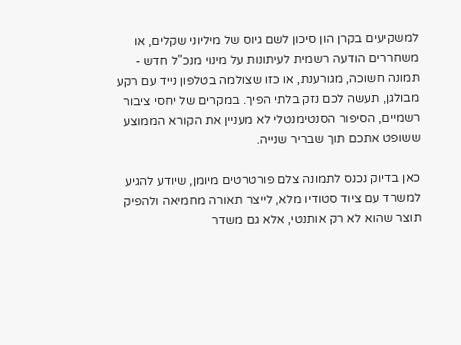למשקיעים בקרן הון סיכון לשם גיוס של מיליוני שקלים, או משחררים הודעה רשמית לעיתונות על מינוי מנכ"ל חדש - תמונה חשוכה, מגורענת, או כזו שצולמה בטלפון נייד עם רקע מבולגן, תעשה לכם נזק בלתי הפיך. במקרים של יחסי ציבור רשמיים, הסיפור הסנטימנטלי לא מעניין את הקורא הממוצע ששופט אתכם תוך שבריר שנייה.

כאן בדיוק נכנס לתמונה צלם פורטרטים מיומן, שיודע להגיע למשרד עם ציוד סטודיו מלא, לייצר תאורה מחמיאה ולהפיק תוצר שהוא לא רק אותנטי, אלא גם משדר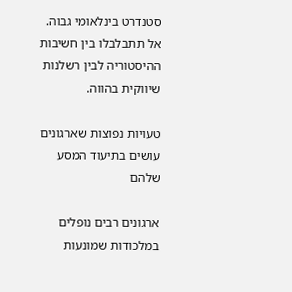סטנדרט בינלאומי גבוה. אל תתבלבלו בין חשיבות ההיסטוריה לבין רשלנות שיווקית בהווה.

טעויות נפוצות שארגונים עושים בתיעוד המסע שלהם

ארגונים רבים נופלים במלכודות שמונעות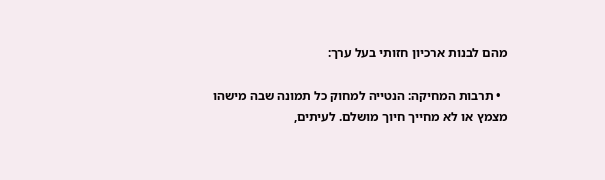מהם לבנות ארכיון חזותי בעל ערך:

  • תרבות המחיקה: הנטייה למחוק כל תמונה שבה מישהו מצמץ או לא מחייך חיוך מושלם. לעיתים,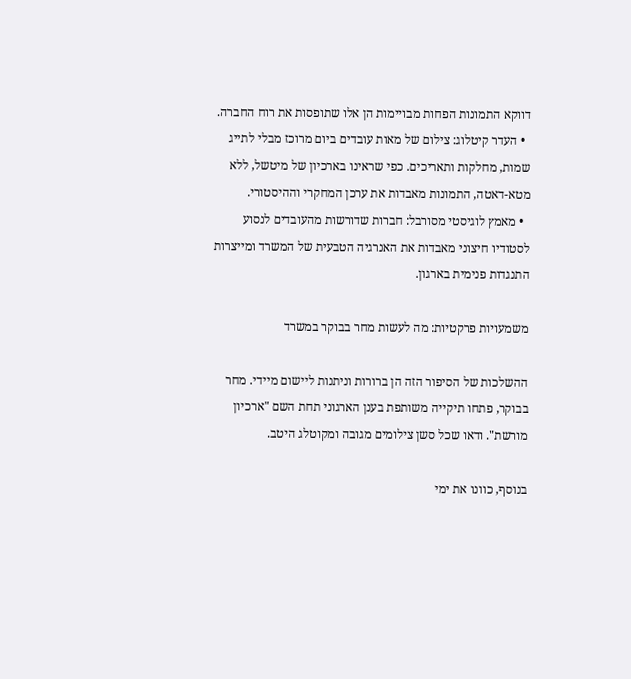דווקא התמונות הפחות מבויימות הן אלו שתופסות את רוח החברה.
  • העדר קיטלוג: צילום של מאות עובדים ביום מרוכז מבלי לתייג שמות, מחלקות ותאריכים. כפי שראינו בארכיון של מיטשל, ללא מטא-דאטה, התמונות מאבדות את ערכן המחקרי וההיסטורי.
  • מאמץ לוגיסטי מסורבל: חברות שדורשות מהעובדים לנסוע לסטודיו חיצוני מאבדות את האנרגיה הטבעית של המשרד ומייצרות התנגדות פנימית בארגון.

משמעויות פרקטיות: מה לעשות מחר בבוקר במשרד

ההשלכות של הסיפור הזה הן ברורות וניתנות ליישום מיידי. מחר בבוקר, פתחו תיקייה משותפת בענן הארגוני תחת השם "ארכיון מורשת". ודאו שכל סשן צילומים מגובה ומקוטלג היטב.

בנוסף, כוונו את ימי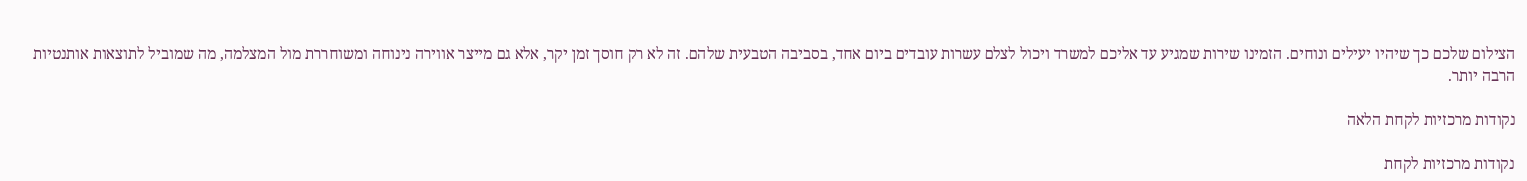הצילום שלכם כך שיהיו יעילים ונוחים. הזמינו שירות שמגיע עד אליכם למשרד ויכול לצלם עשרות עובדים ביום אחד, בסביבה הטבעית שלהם. זה לא רק חוסך זמן יקר, אלא גם מייצר אווירה נינוחה ומשוחררת מול המצלמה, מה שמוביל לתוצאות אותנטיות הרבה יותר.

נקודות מרכזיות לקחת הלאה

נקודות מרכזיות לקחת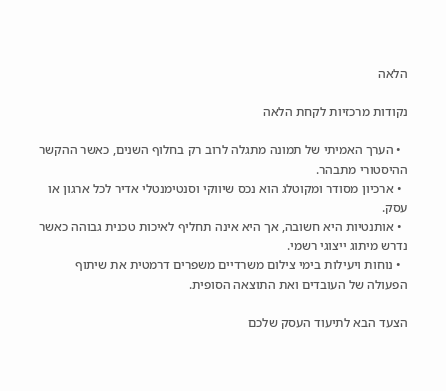הלאה

נקודות מרכזיות לקחת הלאה

  • הערך האמיתי של תמונה מתגלה לרוב רק בחלוף השנים, כאשר ההקשר ההיסטורי מתבהר.
  • ארכיון מסודר ומקוטלג הוא נכס שיווקי וסנטימנטלי אדיר לכל ארגון או עסק.
  • אותנטיות היא חשובה, אך היא אינה תחליף לאיכות טכנית גבוהה כאשר נדרש מיתוג ייצוגי רשמי.
  • נוחות ויעילות בימי צילום משרדיים משפרים דרמטית את שיתוף הפעולה של העובדים ואת התוצאה הסופית.

הצעד הבא לתיעוד העסק שלכם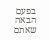בפעם הבאה שאתם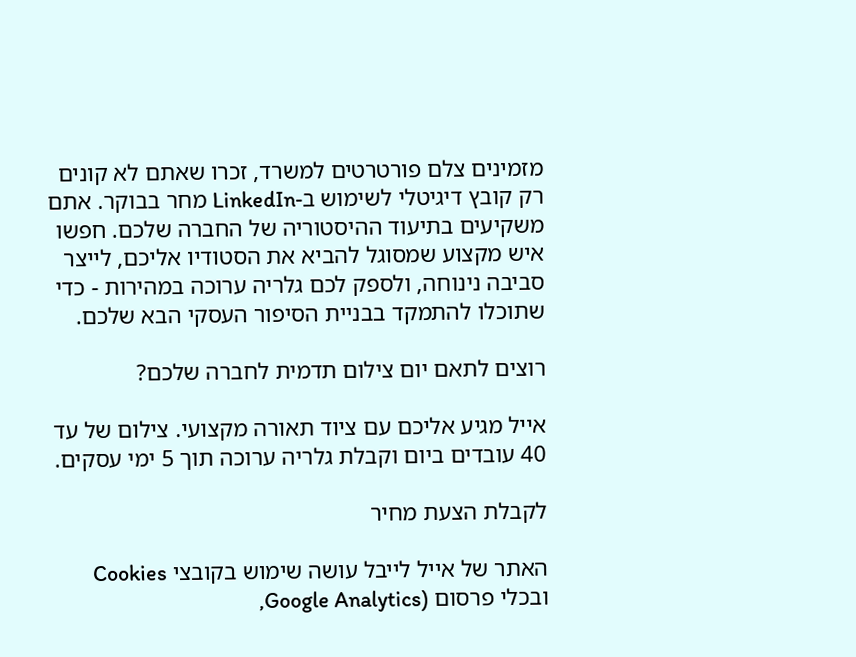מזמינים צלם פורטרטים למשרד, זכרו שאתם לא קונים רק קובץ דיגיטלי לשימוש ב-LinkedIn מחר בבוקר. אתם משקיעים בתיעוד ההיסטוריה של החברה שלכם. חפשו איש מקצוע שמסוגל להביא את הסטודיו אליכם, לייצר סביבה נינוחה, ולספק לכם גלריה ערוכה במהירות - כדי שתוכלו להתמקד בבניית הסיפור העסקי הבא שלכם.

רוצים לתאם יום צילום תדמית לחברה שלכם?

אייל מגיע אליכם עם ציוד תאורה מקצועי. צילום של עד 40 עובדים ביום וקבלת גלריה ערוכה תוך 5 ימי עסקים.

לקבלת הצעת מחיר

האתר של אייל לייבל עושה שימוש בקובצי Cookies ובכלי פרסום (Google Analytics,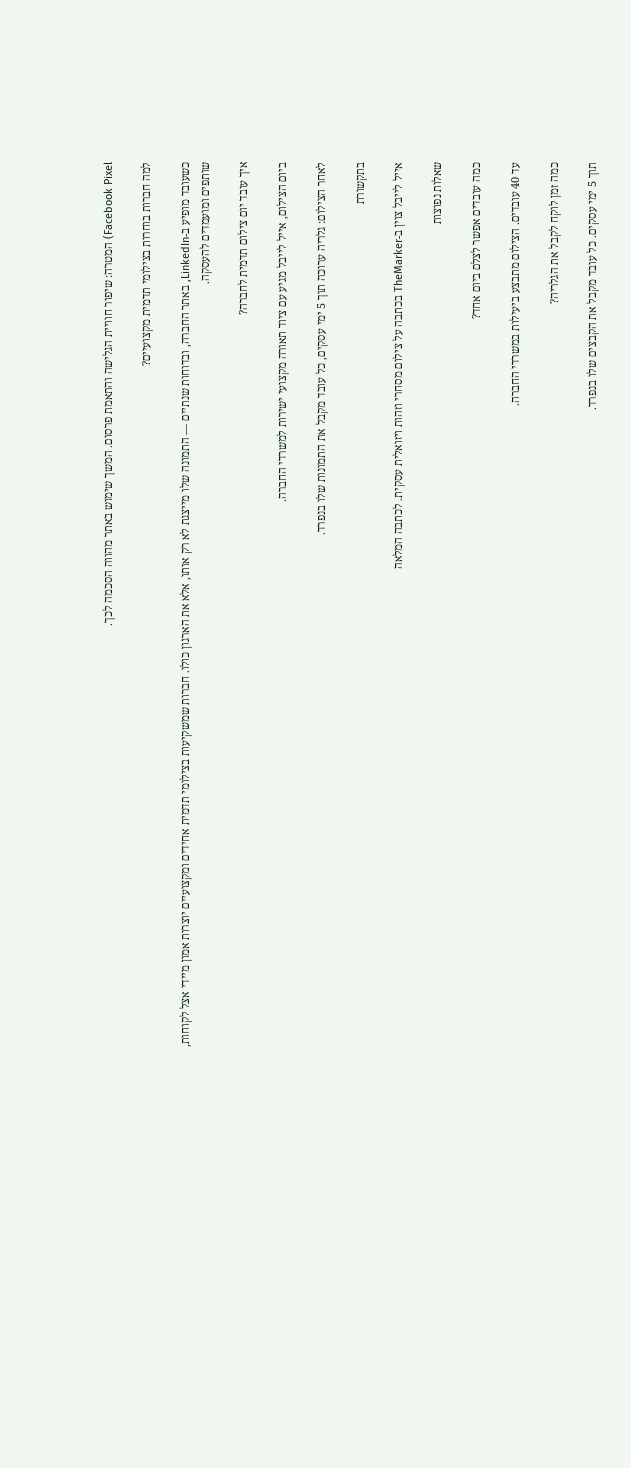Facebook Pixel) המטרה: שיפור חוויית הגלישה והתאמת פרסום. המשך שימוש באתר מהווה הסכמה לכך.

למה חברות בוחרות בצילומי תדמית מקצועיים?

כשעובד מופיע ב-LinkedIn, באתר החברה, ובדוחות שנתיים — התמונה שלו מייצגת לא רק אותו, אלא את הארגון כולו. חברות שמשקיעות בצילומי תדמית אחידים ומקצועיים יוצרות אמון מיידי אצל לקוחות, שותפים ומועמדים להעסקה.

איך עובד יום צילום תדמית לחברה?

ביום הצילום, אייל לייבל מגיע עם ציוד תאורה מקצועי ישירות למשרדי החברה.

לאחר הצילום: גלריה ערוכה תוך 5 ימי עסקים, כל עובד מקבל את התמונות שלו בנפרד.

בתקשורת

אייל לייבל צוין ב-TheMarker בכתבה על צילום מסחרי וזהות ויזואלית עסקית. לכתבה המלאה

שאלות נפוצות

כמה עובדים אפשר לצלם ביום אחד?

עד 40 עובדים. הצילום מתבצע ביעילות במשרדי החברה.

כמה זמן לוקח לקבל את הגלריה?

תוך 5 ימי עסקים. כל עובד מקבל את הקבצים שלו בנפרד.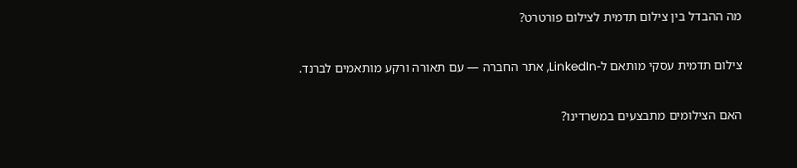מה ההבדל בין צילום תדמית לצילום פורטרט?

צילום תדמית עסקי מותאם ל-LinkedIn, אתר החברה — עם תאורה ורקע מותאמים לברנד.

האם הצילומים מתבצעים במשרדינו?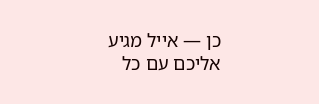כן — אייל מגיע אליכם עם כל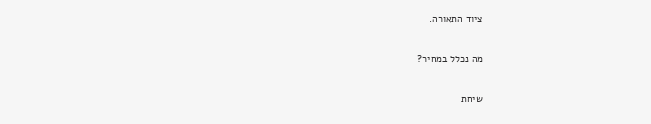ציוד התאורה.

מה נכלל במחיר?

שיחת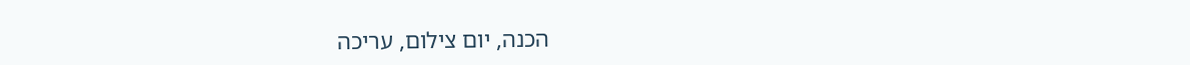הכנה, יום צילום, עריכה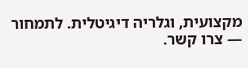מקצועית, וגלריה דיגיטלית. לתמחור — צרו קשר.